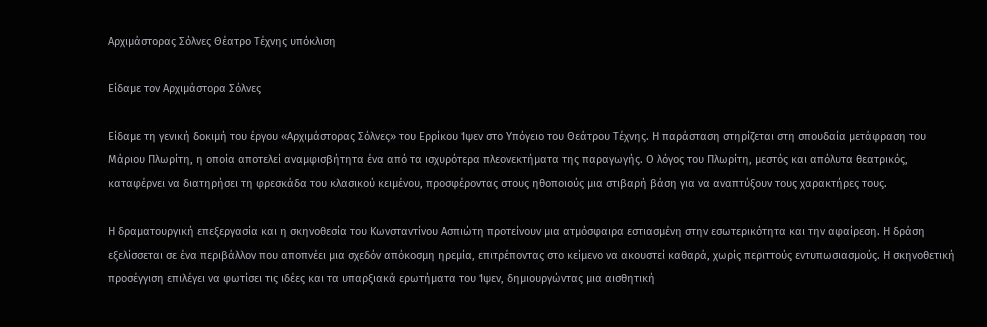Αρχιμάστορας Σόλνες Θέατρο Τέχνης υπόκλιση

Είδαμε τον Αρχιμάστορα Σόλνες

Είδαμε τη γενική δοκιμή του έργου «Αρχιμάστορας Σόλνες» του Ερρίκου Ίψεν στο Υπόγειο του Θεάτρου Τέχνης. Η παράσταση στηρίζεται στη σπουδαία μετάφραση του Μάριου Πλωρίτη, η οποία αποτελεί αναμφισβήτητα ένα από τα ισχυρότερα πλεονεκτήματα της παραγωγής. Ο λόγος του Πλωρίτη, μεστός και απόλυτα θεατρικός, καταφέρνει να διατηρήσει τη φρεσκάδα του κλασικού κειμένου, προσφέροντας στους ηθοποιούς μια στιβαρή βάση για να αναπτύξουν τους χαρακτήρες τους.

Η δραματουργική επεξεργασία και η σκηνοθεσία του Κωνσταντίνου Ασπιώτη προτείνουν μια ατμόσφαιρα εστιασμένη στην εσωτερικότητα και την αφαίρεση. Η δράση εξελίσσεται σε ένα περιβάλλον που αποπνέει μια σχεδόν απόκοσμη ηρεμία, επιτρέποντας στο κείμενο να ακουστεί καθαρά, χωρίς περιττούς εντυπωσιασμούς. Η σκηνοθετική προσέγγιση επιλέγει να φωτίσει τις ιδέες και τα υπαρξιακά ερωτήματα του Ίψεν, δημιουργώντας μια αισθητική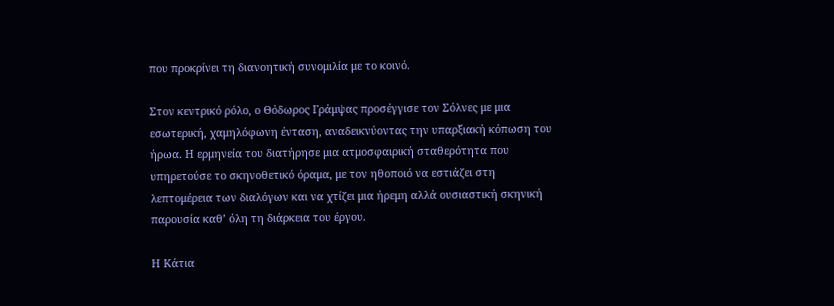που προκρίνει τη διανοητική συνομιλία με το κοινό.

Στον κεντρικό ρόλο, ο Θόδωρος Γράμψας προσέγγισε τον Σόλνες με μια εσωτερική, χαμηλόφωνη ένταση, αναδεικνύοντας την υπαρξιακή κόπωση του ήρωα. Η ερμηνεία του διατήρησε μια ατμοσφαιρική σταθερότητα που υπηρετούσε το σκηνοθετικό όραμα, με τον ηθοποιό να εστιάζει στη λεπτομέρεια των διαλόγων και να χτίζει μια ήρεμη αλλά ουσιαστική σκηνική παρουσία καθ’ όλη τη διάρκεια του έργου.

Η Κάτια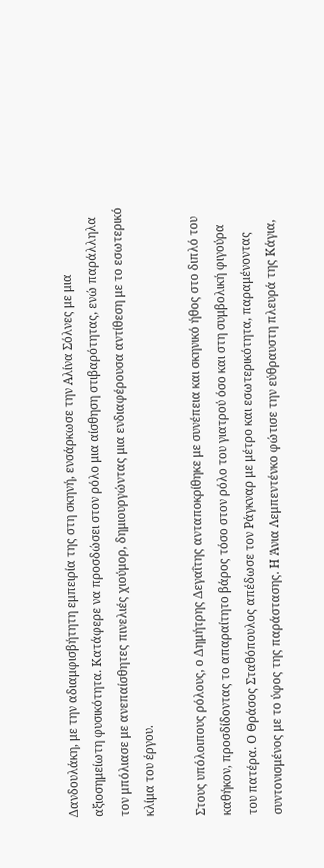Δανδουλάκη, με την αδιαμφισβήτητη εμπειρία της στη σκηνή, ενσάρκωσε την Αλίνα Σόλνες με μια αξιοσημείωτη φυσικότητα. Κατάφερε να προσδώσει στον ρόλο μια αίσθηση στιβαρότητας, ενώ παράλληλα τον μπόλιασε με ανεπαίσθητες πινελιές χιούμορ, δημιουργώντας μια ενδιαφέρουσα αντίθεση με το εσωτερικό κλίμα του έργου.

Στους υπόλοιπους ρόλους, ο Δημήτρης Δεγαΐτης ανταποκρίθηκε με συνέπεια και σκηνικό ήθος στο διπλό του καθήκον, προσδίδοντας το απαραίτητο βάρος τόσο στον ρόλο του γιατρού όσο και στη συμβολική φιγούρα του πατέρα. Ο Θράσος Σταθόπουλος απέδωσε τον Ράγκναρ με μέτρο και εσωτερικότητα, παραμένοντας συντονισμένος με το ύφος της παράστασης. Η Άνια Λεμπεντένκο φώτισε την εύθραυστη πλευρά της Κάγια,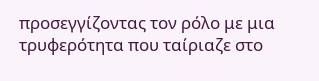προσεγγίζοντας τον ρόλο με μια τρυφερότητα που ταίριαζε στο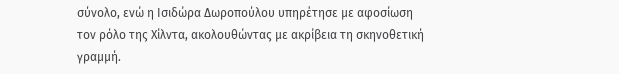σύνολο, ενώ η Ισιδώρα Δωροπούλου υπηρέτησε με αφοσίωση τον ρόλο της Χίλντα, ακολουθώντας με ακρίβεια τη σκηνοθετική γραμμή.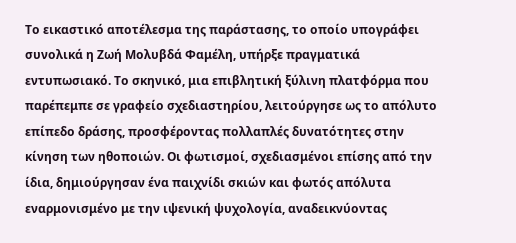Το εικαστικό αποτέλεσμα της παράστασης, το οποίο υπογράφει συνολικά η Ζωή Μολυβδά Φαμέλη, υπήρξε πραγματικά εντυπωσιακό. Το σκηνικό, μια επιβλητική ξύλινη πλατφόρμα που παρέπεμπε σε γραφείο σχεδιαστηρίου, λειτούργησε ως το απόλυτο επίπεδο δράσης, προσφέροντας πολλαπλές δυνατότητες στην κίνηση των ηθοποιών. Οι φωτισμοί, σχεδιασμένοι επίσης από την ίδια, δημιούργησαν ένα παιχνίδι σκιών και φωτός απόλυτα εναρμονισμένο με την ιψενική ψυχολογία, αναδεικνύοντας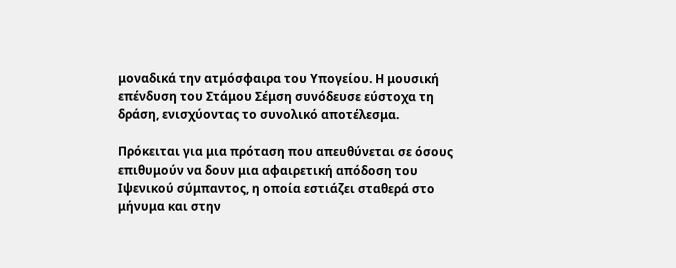μοναδικά την ατμόσφαιρα του Υπογείου. Η μουσική επένδυση του Στάμου Σέμση συνόδευσε εύστοχα τη δράση, ενισχύοντας το συνολικό αποτέλεσμα.

Πρόκειται για μια πρόταση που απευθύνεται σε όσους επιθυμούν να δουν μια αφαιρετική απόδοση του Ιψενικού σύμπαντος, η οποία εστιάζει σταθερά στο μήνυμα και στην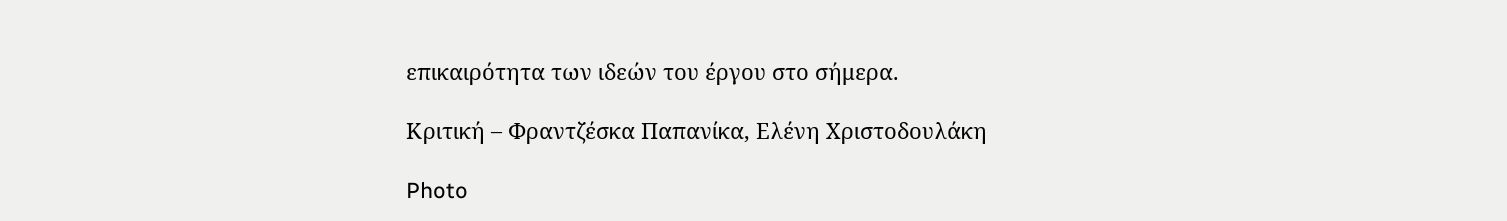επικαιρότητα των ιδεών του έργου στο σήμερα.

Κριτική – Φραντζέσκα Παπανίκα, Ελένη Χριστοδουλάκη

Photo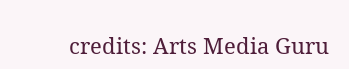credits: Arts Media Guru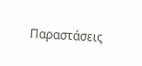Παραστάσεις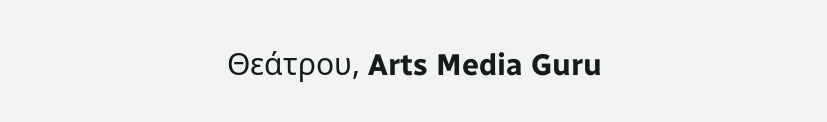Θεάτρου, Arts Media Guru